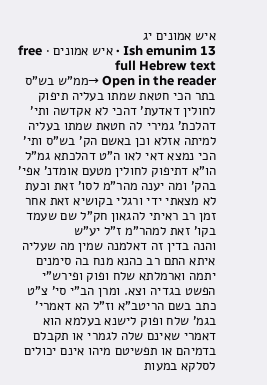איש אמונים יג
Ish emunim 13 · איש אמונים · free full Hebrew text
Open in the reader →ממ"ש בש"ס בתר הכי חטאת שמתו בעליה תיפוק לחולין דאדעת' דהכי לא אקדשה ותי' דהלכת' גמירי לה חטאת שמתו בעליה למיתה אזלא וכן באשם הק' בש"ס ותי' הכי נמצא דאי לאו ה"ט דהלכתא גמ"ל הו"א דתיפוק לחולין מטעם אומדנ' אפי' בהק' ומה יענה מהר"מ לסו' זאת וכעת לא מצאתי ידי ורגלי בקושיא זאת אחר זמן רב ראיתי להגאון חק"ל שם שעמד בקו' זאת למהר"מ ז"ל יע"ש
והנה בדין זה דאלמנה שמין מה שעליה איתא התם רב כהנא מנח בה סימנים יתמה וארמלתא שלח ופוק ופירש"י הפשט בגדיה וצא. ומרן הב"י סי' צ"ט כתב בשם הריטב"א וז"ל הא דאמרי' בגמ' שלח ופוק לישנא בעלמא הוא דאמרי שאינם שלה לגמרי או תקבלם בדמיהם או תפשיטם מיהו אינם יכולים לסלקא במעות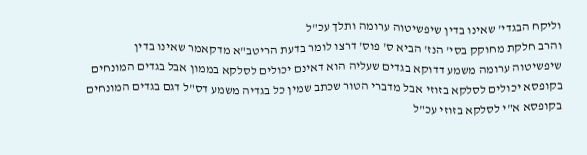וליקח הבגדי' שאינו בדין שיפשיטוה ערומה ותלך עכ"ל
והרב חלקת מחוקק בסי' הנז' הביא ס' פוס' דרצו לומר בדעת הריטב"א מדקאמר שאינו בדין שיפשיטוה ערומה משמע דדוקא בגדים שעליה הוא דאינם יכולים לסלקא בממון אבל בגדים המונחים בקופסא יכולים לסלקא בזוזי אבל מדברי הטור שכתב שמין כל בגדיה משמע דס"ל דגם בגדים המונחים בקופסא א"י לסלקא בזוזי עכ"ל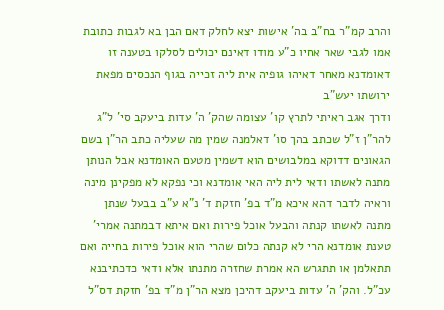והרב קמ"ר בח"ב בה' אישות יצא לחלק דאם הבן בא לגבות כתובת אמו לגבי שאר אחיו כ"ע מודו דאינם יכולים לסלקו בטענה זו דאומדנא מאחר דאיהו גופיה אית ליה זכייה בגוף הנכסים מפאת ירושתו יעש"ב
ודרך אגב ראיתי לתרץ קו' עצומה שהק' ה' עדות ביעקב סי' ל"ג להר"ן ז"ל שכתב בהך סו' דאלמנה שמין מה שעליה כתב הר"ן בשם הגאונים דדוקא במלבושים הוא דשמין מטעם האומדנא אבל הנותן מתנה לאשתו ודאי לית ליה האי אומדנא וכי נפקא לא מפקינן מינה וראיה לדבר דהא איכא מ"ד בפ' חזקת ד' נ"א ע"ב בבעל שנתן מתנה לאשתו קנתה והבעל אוכל פירות ואם איתא דבמתנה אמרי' טענת אומדנא הרי לא קנתה כלום שהרי הוא אוכל פירות בחייה ואם תתאלמן או תתגרש הא אמרת שחזרה מתנתו אלא ודאי כדכתיבנא עכ"ל. והק' ה' עדות ביעקב דהיכן מצא הר"ן מ"ד בפ' חזקת דס"ל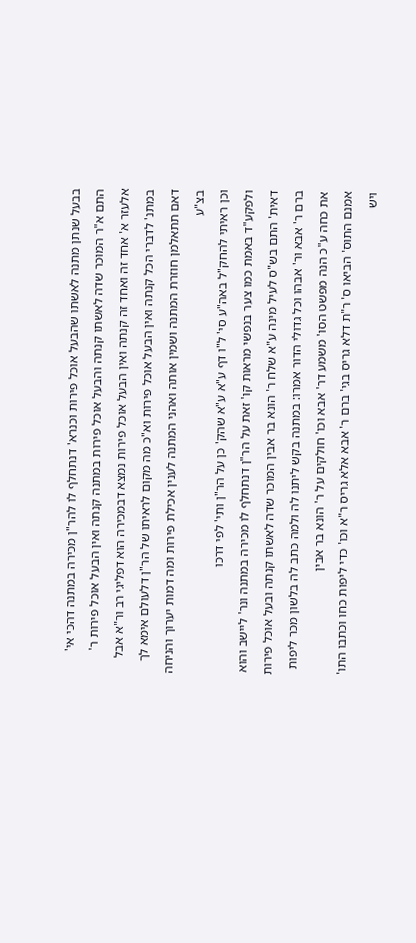בבעל שנתן מתנה לאשתו שהבעל אוכל פירות וכנרא' דנתחלף לו להר"ן מכירה במתנה דהכי אי' התם א"ר המוכר שדה לאשתו קנתה והבעל אוכל פירות במתנה קנתה ואין הבעל אוכל פירות ר' אלעזר א' אחד זה ואחד זה קנתה ואין הבעל אוכל פירות נמצא דבמכירה הוא דפליגי רב ור"א אבל במתנ' לדברי הכל קנתה ואין הבעל אוכל פירות וא"כ מה מקום לראיתו של הר"ן דלעולם אימא לך דאם תתאלמן חוזרת המתנה ושמין אותה ואהני המתנה לענין אכילת פירות ומה דמות יערוך והניחה בצ"ע
וכן ראיתי להחק"ל באה"ע סי' ל"ו דף ע"א ע"א שהק' כן על הר"ן ותי' לפי דרכו
ולפקע"ד באמת כמו צער בנפשי מראות קו' זאת על הר"ן דנתחלף לו מכירה במתנה ונר' ליישב והוא דאית' התם בש"ס לעיל מינה ע"א שלח ר' הונא בר אבין המוכר שדה לאשתו קנתה ובעל אוכל פירות ברם ר' אבא ור' אבהו וכל גדולי הדור אמרו: במתנה בקש ליתנו לה ולמה כתב לה בלשון מכר ליפות את כחה ע"כ הנה מפשט הסו' משמע דר' אבא וכו' חולקים על ר' הונא בר אבין
אמנם התוס' הביאו ס' ר"ת דלא גריס בגי' ברם ר' אבא אלא גריס ר"א וכו' כדי ליפות כחו וכתבו התו' ויש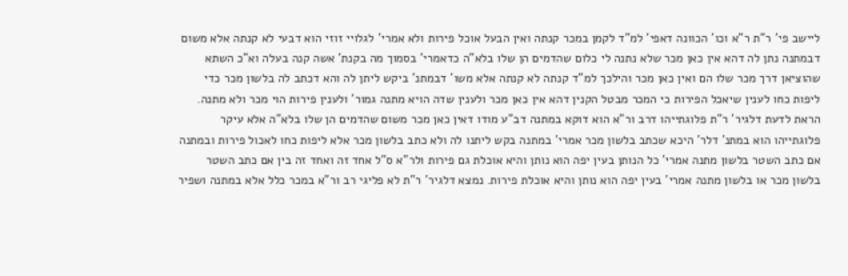ליישב פי' ר"ת ר"א וכו' הכוונה דאפי' למ"ד לקמן במכר קנתה ואין הבעל אוכל פירות ולא אמרי' לגלויי זוזי הוא דבעי לא קנתה אלא משום דבמתנה נתן לה דהא אין כאן מכר שלא נתנה לי כלום שהדמים הן שלו בלא"ה כדאמרי' בסמוך מה בקנת' אשה קנה בעלה וא"כ השתא שהוציאן דרך מכר שלו הם ואין כאן מכר והילכך למ"ד קנתה לא קנתה אלא משו' דבמתנ' ביקש ליתן לה והא דכתב לה בלשון מכר כדי ליפות כחו לענין שיאכל הפירות כי המכר מבטל הקנין דהא אין כאן מכר ולענין שדה הויא מתנה גמור' ולענין פירות הוי מכר ולא מתנה. הראת לדעת דלגיר' ר"ת פלוגתייהו דרב ור"א הוא דוקא במתנה דב"ע מודו דאין כאן מכר משום שהדמים הן שלו בלא"ה אלא עיקר פלוגתייהו הוא במתנ' דלר' היכא שכתב בלשון מכר אמרי' במתנה בקש ליתנו לה ולא כתב בלשון מכר אלא ליפות כחו לאכול פירות ובמתנה אם כתב השטר בלשון מתנה אמרי' כל הנותן בעין יפה הוא נותן והיא אוכלת גם פירות ולר"א ס"ל אחד זה ואחד זה בין אם כתב השטר בלשון מכר או בלשון מתנה אמרי' בעין יפה הוא נותן והיא אוכלת פירות. נמצא דלגיר' ר"ת לא פליגי רב ור"א במכר כלל אלא במתנה ושפיר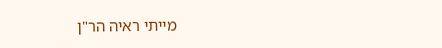מייתי ראיה הר"ן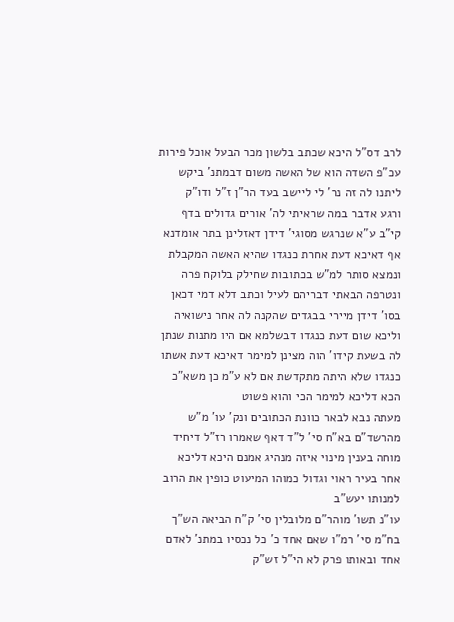לרב דס"ל היכא שכתב בלשון מכר הבעל אוכל פירות עכ"פ השדה הוא של האשה משום דבמתנ' ביקש ליתנו לה זה נר' לי ליישב בעד הר"ן ז"ל ודו"ק
ורגע אדבר במה שראיתי לה' אורים גדולים בדף קי"ב ע"א שנרגש מסוגי' דידן דאזלינן בתר אומדנא אף דאיכא דעת אחרת כנגדו שהיא האשה המקבלת ונמצא סותר למ"ש בכתובות שחילק בלוקח פרה ונטרפה הבאתי דבריהם לעיל וכתב דלא דמי דכאן בסו' דידן מיירי בבגדים שהקנה לה אחר נישואיה וליכא שום דעת כנגדו דבשלמא אם היו מתנות שנתן לה בשעת קידו' הוה מצינן למימר דאיכא דעת אשתו כנגדו שלא היתה מתקדשת אם לא ע"מ כן משא"כ הכא דליכא למימר הכי והוא פשוט
מעתה נבא לבאר כוונת הכתובים ונק' עו' מ"ש מהרשד"ם בא"ח סי' ל"ד דאף שאמרו רז"ל דיחיד מוחה בענין מינוי איזה מנהיג אמנם היכא דליכא אחר בעיר ראוי וגדול כמוהו המיעוט כופין את הרוב למנותו יעש"ב
עו"נ תשו' מוהר"ם מלובלין סי' ק"ח הביאה הש"ך בח"מ סי' רמ"ו שאם אחד כ' כל נכסיו במתנ' לאדם אחד ובאותו פרק לא הי"ל זש"ק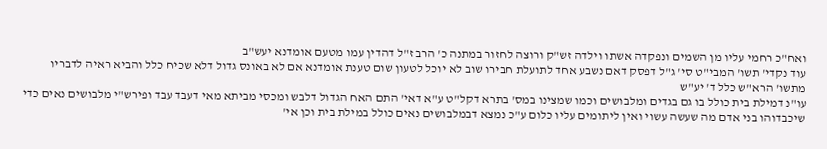ואח"כ רחמי עליו מן השמים ונפקדה אשתו וילדה זש"ק ורוצה לחזור במתנה כ' הרב ז"ל דהדין עמו מטעם אומדנא יעש"ב
עוד נקדי' תשו' המבי"ט סי' ג"ל דפסק דאם נשבע אחד לתועלת חבירו שוב לא יוכל לטעון שום טענת אומדנא אם לא באונס גדול דלא שכיח כלל והביא ראיה לדבריו מתשו' הרא"ש כלל ד' יע"ש
עו"נ דמילת בית כולל בו גם בגדים ומלבושים וכמו שמצינו במס' בתרא דקל"ט ע"א דאי' התם האח הגדול דלבש ומכסי מביתא מאי דעבד עבד ופירש"י מלבושים נאים כדי שיכבדוהו בני אדם מה שעשה עשוי ואין ליתומים עליו כלום ע"כ נמצא דבמלבושים נאים כולל במילת בית וכן אי'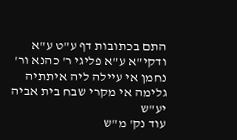התם בכתובות דף ע"ט ע"א ודקי"א ע"א פליגי ר' כהנא ור' נחמן אי עיילה ליה איתתיה גלימה אי מקרי שבח בית אביה יע"ש
עוד נק' מ"ש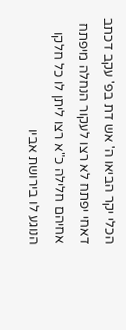הכלי יקר הביאו ה' אש דת בפ' עקב דכתב דאחי יפתח לא רצו לעקור הנחלה מיפתח אחיהם חלילה כ"א רצו ליתן לו כל חלקו הנוגע לו בירושת אביו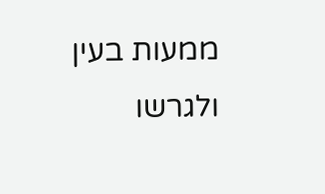ממעות בעין ולגרשו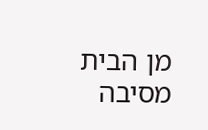מן הבית מסיבה